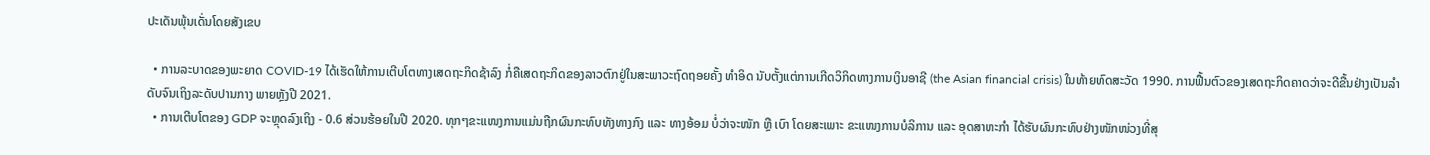ປະເດັນພຸ້ນເດັ່ນໂດຍສັງເຂບ

  • ການລະບາດຂອງພະຍາດ COVID-19 ໄດ້ເຮັດໃຫ້ການເຕີບໂຕທາງເສດຖະກິດຊ້າລົງ ກໍ່ຄືເສດຖະກິດຂອງລາວຕົກຢູ່ໃນສະພາວະຖົດຖອຍຄັ້ງ ທຳອິດ ນັບຕັ້ງແຕ່ການເກີດວິກິດທາງການເງິນອາຊີ (the Asian financial crisis) ໃນທ້າຍທົດສະວັດ 1990. ການຟື້ນຕົວຂອງເສດຖະກິດຄາດວ່າຈະດີຂື້ນຢ່າງເປັນລໍາດັບຈົນເຖິງລະດັບປານກາງ ພາຍຫຼັງປີ 2021.
  • ການເຕີບໂຕຂອງ GDP ຈະຫຼຸດລົງເຖິງ - 0.6 ສ່ວນຮ້ອຍໃນປີ 2020. ທຸກໆຂະແໜງການແມ່ນຖືກຜົນກະທົບທັງທາງກົງ ແລະ ທາງອ້ອມ ບໍ່ວ່າຈະໜັກ ຫຼື ເບົາ ໂດຍສະເພາະ ຂະແໜງການບໍລິການ ແລະ ອຸດສາຫະກຳ ໄດ້ຮັບຜົນກະທົບຢ່າງໜັກໜ່ວງທີ່ສຸ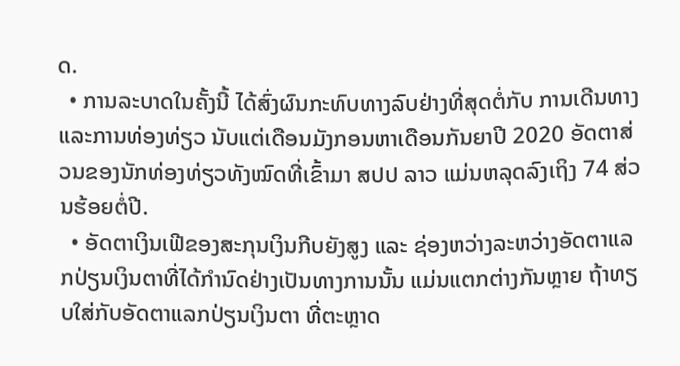ດ.
  • ການລະບາດໃນຄັ້ງນີ້ ໄດ້ສົ່ງຜົນກະທົບທາງລົບຢ່າງທີ່ສຸດຕໍ່ກັບ ການເດີນທາງ ແລະການທ່ອງທ່ຽວ ນັບແຕ່ເດືອນມັງກອນຫາເດືອນກັນຍາປີ 2020 ອັດຕາສ່ວນຂອງນັກທ່ອງທ່ຽວທັງໝົດທີ່ເຂົ້າມາ ສປປ ລາວ ແມ່ນຫລຸດລົງເຖິງ 74 ສ່ວນຮ້ອຍຕໍ່ປີ.
  • ອັດຕາເງິນເຟີຂອງສະກຸນເງິນກີບຍັງສູງ ແລະ ຊ່ອງຫວ່າງລະຫວ່າງອັດຕາແລກປ່ຽນເງິນຕາທີ່ໄດ້ກໍານົດຢ່າງເປັນທາງການນັ້ນ ແມ່ນແຕກຕ່າງກັນຫຼາຍ ຖ້າທຽບໃສ່ກັບອັດຕາແລກປ່ຽນເງິນຕາ ທີ່ຕະຫຼາດ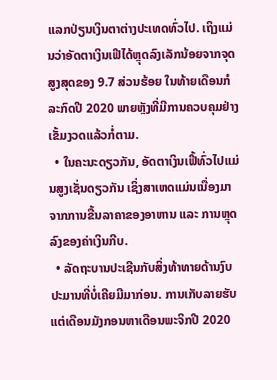ແລກປ່ຽນເງິນຕາຕ່າງປະເທດທົ່ວໄປ. ເຖິງແມ່ນວ່າອັດຕາເງິນເຟີໄດ້ຫຼຸດລົງເລັກນ້ອຍຈາກຈຸດສູງສຸດຂອງ 9.7 ສ່ວນຮ້ອຍ ໃນທ້າຍເດືອນກໍລະກົດປີ 2020 ພາຍຫຼັງທີ່ມີການຄວບຄຸມຢ່າງເຂັ້ມງວດແລ້ວກໍ່ຕາມ.
  • ໃນຄະນະດຽວກັນ, ອັດຕາເງິນເຟີ້ທົ່ວໄປແມ່ນສູງເຊັ່ນດຽວກັນ ເຊິ່ງສາເຫດແມ່ນເນື່ອງມາຈາກການຂື້ນລາຄາຂອງອາຫານ ແລະ ການຫຼຸດລົງຂອງຄ່າເງິນກີບ.
  • ລັດຖະບານປະເຊີນກັບສິ່ງທ້າທາຍດ້ານງົບປະມານທີ່ບໍ່ເຄີຍມີມາກ່ອນ. ການເກັບລາຍຮັບແຕ່ເດືອນມັງກອນຫາເດືອນພະຈິກປີ 2020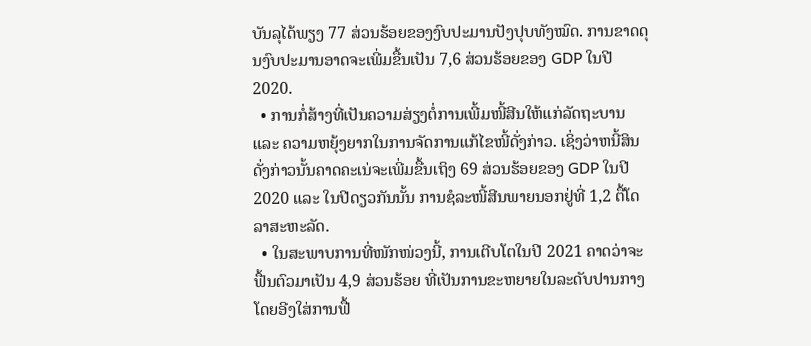ບັນລຸໄດ້ພຽງ 77 ສ່ວນຮ້ອຍຂອງງົບປະມານປັງປຸບທັງໝົດ. ການຂາດດຸນງົບປະມານອາດຈະເພີ່ມຂື້ນເປັນ 7,6 ສ່ວນຮ້ອຍຂອງ GDP ໃນປີ 2020.
  • ການກໍ່ສ້າງທີ່ເປັນຄວາມສ່ຽງຕໍ່ການເພີ້ມໜີ້ສີນໃຫ້ແກ່ລັດຖະບານ ແລະ ຄວາມຫຍຸ້ງຍາກໃນການຈັດການແກ້ໄຂໜີ້ດັ່ງກ່າວ. ເຊິ່ງວ່າຫນີ້ສິນດັ່ງກ່າວນັ້ນຄາດຄະເນ່ຈະເພີ່ມຂື້ນເຖິງ 69 ສ່ວນຮ້ອຍຂອງ GDP ໃນປີ 2020 ແລະ ໃນປີດຽວກັນນັ້ນ ການຊໍລະໜີ້ສີນພາຍນອກຢູ່ທີ່ 1,2 ຕື້ໂດລາສະຫະລັດ.
  • ໃນສະພາບການທີ່ໜັກໜ່ວງນີ້, ການເຕີບໂຕໃນປີ 2021 ຄາດວ່າຈະຟື້ນຕົວມາເປັນ 4,9 ສ່ວນຮ້ອຍ ທີ່ເປັນການຂະຫຍາຍໃນລະດັບປານກາງ ໂດຍອີງໃສ່ການຟື້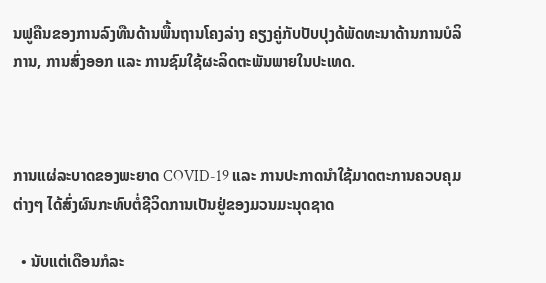ນຟູຄືນຂອງການລົງທືນດ້ານພື້ນຖານໂຄງລ່າງ ຄຽງຄູ່ກັບປັບປຸງດ້ພັດທະນາດ້ານການບໍລິການ, ການສົ່ງອອກ ແລະ ການຊົມໃຊ້ຜະລິດຕະພັນພາຍໃນປະເທດ.



ການແຜ່ລະບາດຂອງພະຍາດ COVID-19 ແລະ ການປະກາດນໍາໃຊ້ມາດຕະການຄວບຄຸມຕ່າງໆ ໄດ້ສົ່ງຜົນກະທົບຕໍ່ຊີວິດການເປັນຢູ່ຂອງມວນມະນຸດຊາດ

  • ນັບແຕ່ເດືອນກໍລະ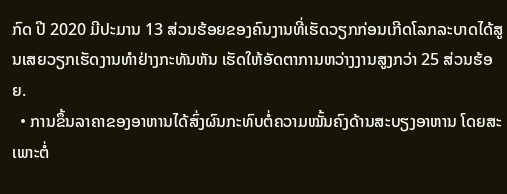ກົດ ປີ 2020 ມີປະມານ 13 ສ່ວນຮ້ອຍຂອງຄົນງານທີ່ເຮັດວຽກກ່ອນເກີດໂລກລະບາດໄດ້ສູນເສຍວຽກເຮັດງານທຳຢ່າງກະທັນຫັນ ເຮັດໃຫ້ອັດຕາການຫວ່າງງານສູງກວ່າ 25 ສ່ວນຮ້ອຍ.
  • ການຂຶ້ນລາຄາຂອງອາຫານໄດ້ສົ່ງຜົນກະທົບຕໍ່ຄວາມໝັ້ນຄົງດ້ານສະບຽງອາຫານ ໂດຍສະເພາະຕໍ່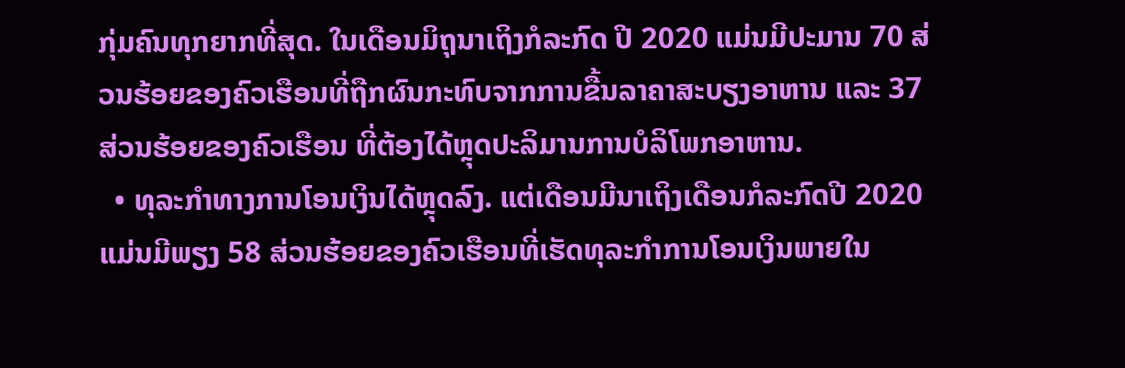ກຸ່ມຄົນທຸກຍາກທີ່ສຸດ. ໃນເດືອນມິຖຸນາເຖິງກໍລະກົດ ປີ 2020 ແມ່ນມີປະມານ 70 ສ່ວນຮ້ອຍຂອງຄົວເຮືອນທີ່ຖືກຜົນກະທົບຈາກການຂື້ນລາຄາສະບຽງອາຫານ ແລະ 37 ສ່ວນຮ້ອຍຂອງຄົວເຮືອນ ທີ່ຕ້ອງໄດ້ຫຼຸດປະລິມານການບໍລິໂພກອາຫານ.
  • ທຸລະກໍາທາງການໂອນເງິນໄດ້ຫຼຸດລົງ. ແຕ່ເດືອນມີນາເຖິງເດືອນກໍລະກົດປີ 2020 ແມ່ນມີພຽງ 58 ສ່ວນຮ້ອຍຂອງຄົວເຮືອນທີ່ເຮັດທຸລະກໍາການໂອນເງິນພາຍໃນ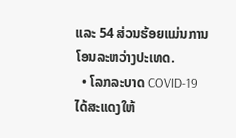ແລະ 54 ສ່ວນຮ້ອຍແມ່ນການໂອນລະຫວ່າງປະເທດ.
  • ໂລກລະບາດ COVID-19 ໄດ້ສະແດງໃຫ້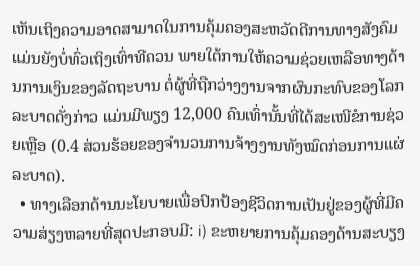ເຫັນເຖິງຄວາມອາດສາມາດໃນການຄຸ້ມຄອງສະຫວັດດີການທາງສັງຄົມແມ່ນຍັງບໍ່ທົ່ວເຖິງເທົ່າທີຄວນ ພາຍໃຕ້ການໃຫ້ຄວາມຊ່ວຍເຫລືອທາງດ້ານການເງິນຂອງລັດຖະບານ ຕໍ່ຜູ້ທີ່ຖືກວ່າງງານຈາກຜົນກະທົບຂອງໂລກລະບາດດັ່ງກ່າວ ແມ່ນມີພຽງ 12,000 ຄົນເທົ່ານັ້ນທີ່ໄດ້ສະເໜີຂໍການຊ່ວຍເຫຼືອ (0.4 ສ່ວນຮ້ອຍຂອງຈໍານວນການຈ້າງງານທັງໝົດກ່ອນການແຜ່ລະບາດ).
  • ທາງເລືອກດ້ານນະໂຍບາຍເພື່ອປົກປ້ອງຊີວິດການເປັນຢູ່ຂອງຜູ້ທີ່ມີຄວາມສ່ຽງຫລາຍທີ່ສຸດປະກອບມີ: i) ຂະຫຍາຍການຄຸ້ມຄອງດ້ານສະບຽງ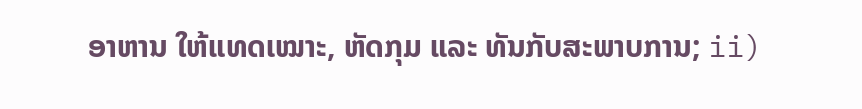ອາຫານ ໃຫ້ແທດເໝາະ, ຫັດກຸມ ແລະ ທັນກັບສະພາບການ; ii)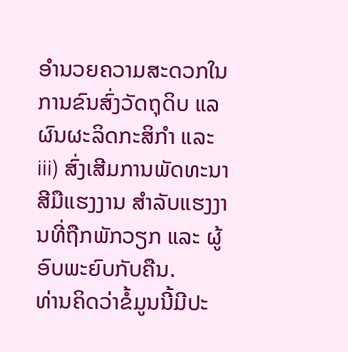ອຳນວຍຄວາມສະດວກໃນການຂົນສົ່ງວັດຖຸດິບ ແລ ຜົນຜະລິດກະສິກຳ ແລະ iii) ສົ່ງເສີມການພັດທະນາສີມືແຮງງານ ສຳລັບແຮງງານທີ່ຖືກພັກວຽກ ແລະ ຜູ້ອົບພະຍົບກັບຄືນ.
ທ່ານຄິດວ່າຂໍ້ມູນນີ້ມີປະ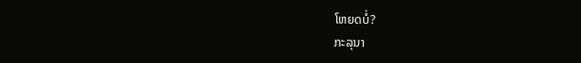ໂຫຍດບໍ່?
ກະລຸນາ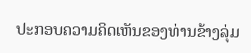ປະກອບຄວາມຄິດເຫັນຂອງທ່ານຂ້າງລຸ່ມ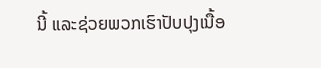ນີ້ ແລະຊ່ວຍພວກເຮົາປັບປຸງເນື້ອ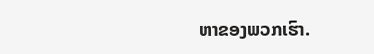ຫາຂອງພວກເຮົາ.